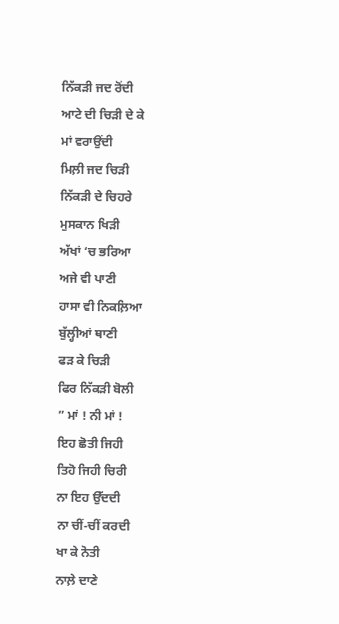ਨਿੱਕੜੀ ਜਦ ਰੋਂਦੀ
ਆਟੇ ਦੀ ਚਿੜੀ ਦੇ ਕੇ
ਮਾਂ ਵਰਾਉਂਦੀ
ਮਿਲ਼ੀ ਜਦ ਚਿੜੀ
ਨਿੱਕੜੀ ਦੇ ਚਿਹਰੇ
ਮੁਸਕਾਨ ਖਿੜੀ
ਅੱਖਾਂ ‘ਚ ਭਰਿਆ
ਅਜੇ ਵੀ ਪਾਣੀ
ਹਾਸਾ ਵੀ ਨਿਕਲ਼ਿਆ
ਬੁੱਲ੍ਹੀਆਂ ਥਾਣੀ
ਫੜ ਕੇ ਚਿੜੀ
ਫਿਰ ਨਿੱਕੜੀ ਬੋਲੀ
” ਮਾਂ ! ਨੀ ਮਾਂ !
ਇਹ ਛੋਤੀ ਜਿਹੀ
ਤਿਹੋ ਜਿਹੀ ਚਿਰੀ
ਨਾ ਇਹ ਉੱਦਦੀ
ਨਾ ਚੀਂ-ਚੀਂ ਕਰਦੀ
ਖਾ ਕੇ ਨੋਤੀ
ਨਾਲ਼ੇ ਦਾਣੇ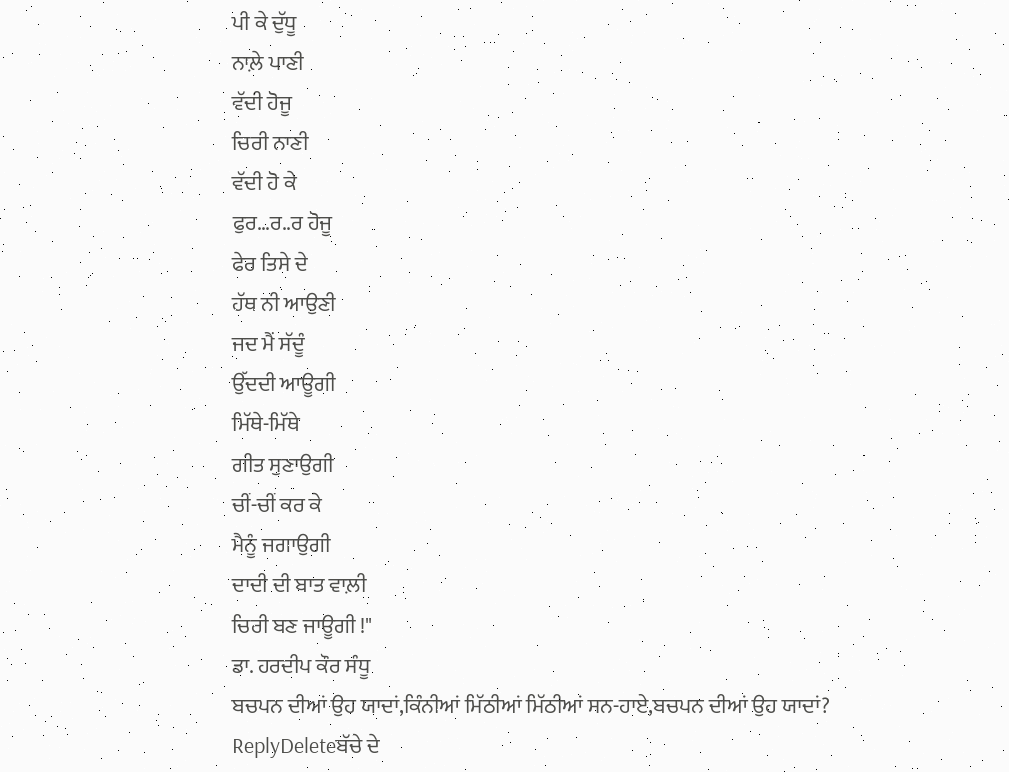ਪੀ ਕੇ ਦੁੱਧੂ
ਨਾਲ਼ੇ ਪਾਣੀ
ਵੱਦੀ ਹੋਜੂ
ਚਿਰੀ ਨਾਣੀ
ਵੱਦੀ ਹੋ ਕੇ
ਫੁਰ…ਰ..ਰ ਹੋਜੂ
ਫੇਰ ਤਿਸੇ ਦੇ
ਹੱਥ ਨੀ ਆਉਣੀ
ਜਦ ਮੈਂ ਸੱਦੂੰ
ਉੱਦਦੀ ਆਊਗੀ
ਮਿੱਥੇ-ਮਿੱਥੇ
ਗੀਤ ਸੁਣਾਉਗੀ
ਚੀਂ-ਚੀਂ ਕਰ ਕੇ
ਮੈਨੂੰ ਜਗਾਉਗੀ
ਦਾਦੀ ਦੀ ਬਾਤ ਵਾਲ਼ੀ
ਚਿਰੀ ਬਣ ਜਾਊਗੀ !"
ਡਾ. ਹਰਦੀਪ ਕੌਰ ਸੰਧੂ
ਬਚਪਨ ਦੀਆਂ ਉਹ ਯਾਦਾਂ,ਕਿੰਨੀਆਂ ਮਿੱਠੀਆਂ ਮਿੱਠੀਆਂ ਸਨ-ਹਾਏ,ਬਚਪਨ ਦੀਆਂ ਉਹ ਯਾਦਾਂ?
ReplyDeleteਬੱਚੇ ਦੇ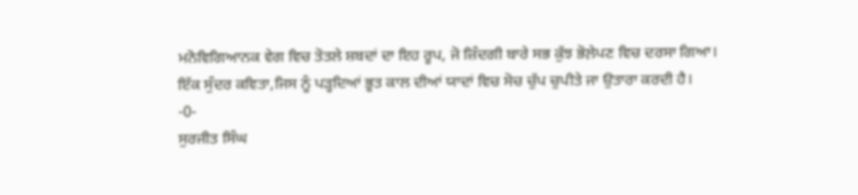ਮਨੋਵਿਗਿਆਨਕ ਵੇਗ ਵਿਚ ਤੋਤਲੇ ਸ਼ਬਦਾਂ ਦਾ ਇਹ ਰੂਪ, ਜੋ ਜ਼ਿੰਦਗੀ ਬਾਰੇ ਸਭ ਕੁੱਝ ਭੋਲ਼ੇਪਣ ਵਿਚ ਦਰਸਾ ਗਿਆ।
ਇੱਕ ਸੁੰਦਰ ਕਵਿਤਾ,ਜਿਸ ਨੂੰ ਪੜ੍ਹਦਿਆਂ ਭੂਤ ਕਾਲ ਦੀਆਂ ਯਾਦਾਂ ਵਿਚ ਸੋਚ ਚੁੱਪ ਚੁਪੀਤੇ ਜਾ ਉਤਾਰਾ ਕਰਦੀ ਹੈ।
-0-
ਸੁਰਜੀਤ ਸਿੰਘ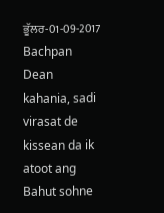ਭੂੱਲਰ-01-09-2017
Bachpan Dean kahania, sadi virasat de kissean da ik atoot ang Bahut sohne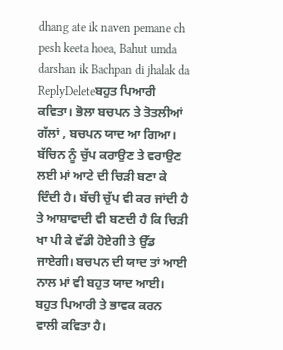dhang ate ik naven pemane ch pesh keeta hoea, Bahut umda darshan ik Bachpan di jhalak da
ReplyDeleteਬਹੁਤ ਪਿਆਰੀ ਕਵਿਤਾ। ਭੋਲਾ ਬਚਪਨ ਤੇ ਤੋਤਲੀਆਂ ਗੱਲਾਂ , ਬਚਪਨ ਯਾਦ ਆ ਗਿਆ। ਬੱਚਿਨ ਨੂੰ ਚੁੱਪ ਕਰਾਉਣ ਤੇ ਵਰਾਉਣ ਲਈ ਮਾਂ ਆਟੇ ਦੀ ਚਿੜੀ ਬਣਾ ਕੇ ਦਿੰਦੀ ਹੈ। ਬੱਚੀ ਚੁੱਪ ਵੀ ਕਰ ਜਾਂਦੀ ਹੈ ਤੇ ਆਸ਼ਾਵਾਦੀ ਵੀ ਬਣਦੀ ਹੈ ਕਿ ਚਿੜੀ ਖਾ ਪੀ ਕੇ ਵੱਡੀ ਹੋਏਗੀ ਤੇ ਉੱਡ ਜਾਏਗੀ। ਬਚਪਨ ਦੀ ਯਾਦ ਤਾਂ ਆਈ ਨਾਲ ਮਾਂ ਵੀ ਬਹੁਤ ਯਾਦ ਆਈ। ਬਹੁਤ ਪਿਆਰੀ ਤੇ ਭਾਵਕ ਕਰਨ ਵਾਲੀ ਕਵਿਤਾ ਹੈ।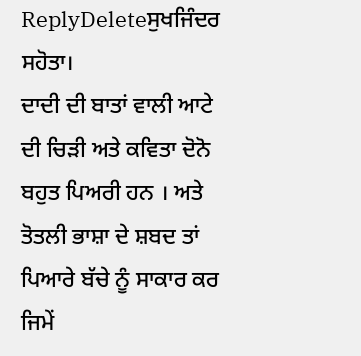ReplyDeleteਸੁਖਜਿੰਦਰ ਸਹੋਤਾ।
ਦਾਦੀ ਦੀ ਬਾਤਾਂ ਵਾਲੀ ਆਟੇ ਦੀ ਚਿੜੀ ਅਤੇ ਕਵਿਤਾ ਦੋਨੋ ਬਹੁਤ ਪਿਅਰੀ ਹਨ । ਅਤੇ ਤੋਤਲੀ ਭਾਸ਼ਾ ਦੇ ਸ਼ਬਦ ਤਾਂ ਪਿਆਰੇ ਬੱਚੇ ਨੂੰ ਸਾਕਾਰ ਕਰ ਜਿਮੇਂ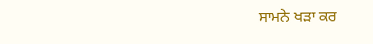ਸਾਮਨੇ ਖੜਾ ਕਰ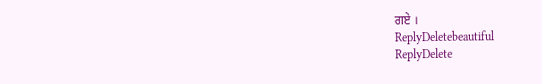ਗਏ ।
ReplyDeletebeautiful
ReplyDelete